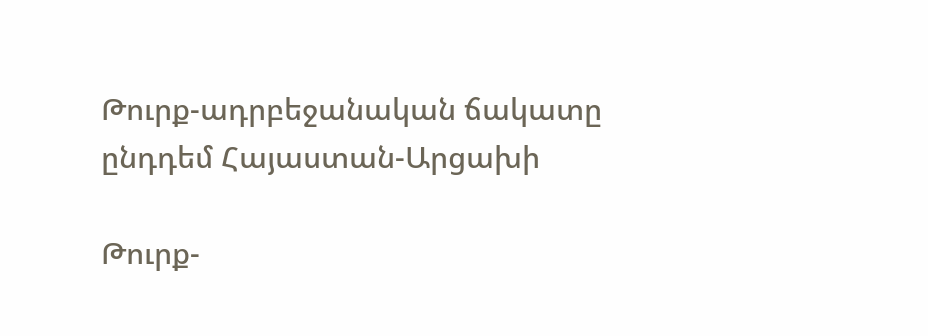Թուրք-ադրբեջանական ճակատը ընդդեմ Հայաստան-Արցախի

Թուրք-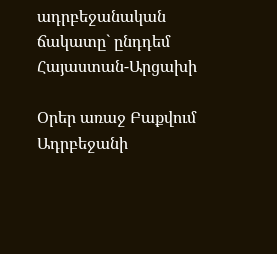ադրբեջանական ճակատը` ընդդեմ Հայաստան-Արցախի

Օրեր առաջ Բաքվում Ադրբեջանի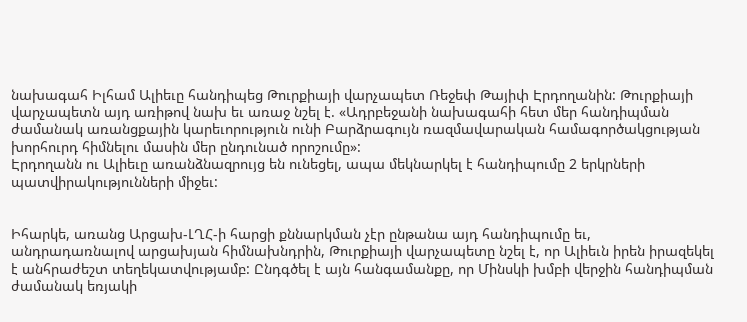նախագահ Իլհամ Ալիեւը հանդիպեց Թուրքիայի վարչապետ Ռեջեփ Թայիփ Էրդողանին: Թուրքիայի վարչապետն այդ առիթով նախ եւ առաջ նշել է. «Ադրբեջանի նախագահի հետ մեր հանդիպման ժամանակ առանցքային կարեւորություն ունի Բարձրագույն ռազմավարական համագործակցության խորհուրդ հիմնելու մասին մեր ընդունած որոշումը»:
Էրդողանն ու Ալիեւը առանձնազրույց են ունեցել, ապա մեկնարկել է հանդիպումը 2 երկրների պատվիրակությունների միջեւ:


Իհարկե, առանց Արցախ-ԼՂՀ-ի հարցի քննարկման չէր ընթանա այդ հանդիպումը եւ, անդրադառնալով արցախյան հիմնախնդրին, Թուրքիայի վարչապետը նշել է, որ Ալիեւն իրեն իրազեկել է անհրաժեշտ տեղեկատվությամբ: Ընդգծել է այն հանգամանքը, որ Մինսկի խմբի վերջին հանդիպման ժամանակ եռյակի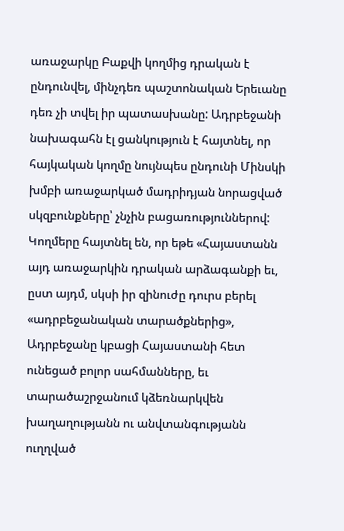առաջարկը Բաքվի կողմից դրական է ընդունվել, մինչդեռ պաշտոնական Երեւանը դեռ չի տվել իր պատասխանը: Ադրբեջանի նախագահն էլ ցանկություն է հայտնել, որ հայկական կողմը նույնպես ընդունի Մինսկի խմբի առաջարկած մադրիդյան նորացված սկզբունքները՝ չնչին բացառություններով: Կողմերը հայտնել են, որ եթե «Հայաստանն այդ առաջարկին դրական արձագանքի եւ, ըստ այդմ, սկսի իր զինուժը դուրս բերել «ադրբեջանական տարածքներից», Ադրբեջանը կբացի Հայաստանի հետ ունեցած բոլոր սահմանները, եւ տարածաշրջանում կձեռնարկվեն խաղաղությանն ու անվտանգությանն ուղղված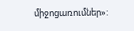միջոցառումներ»: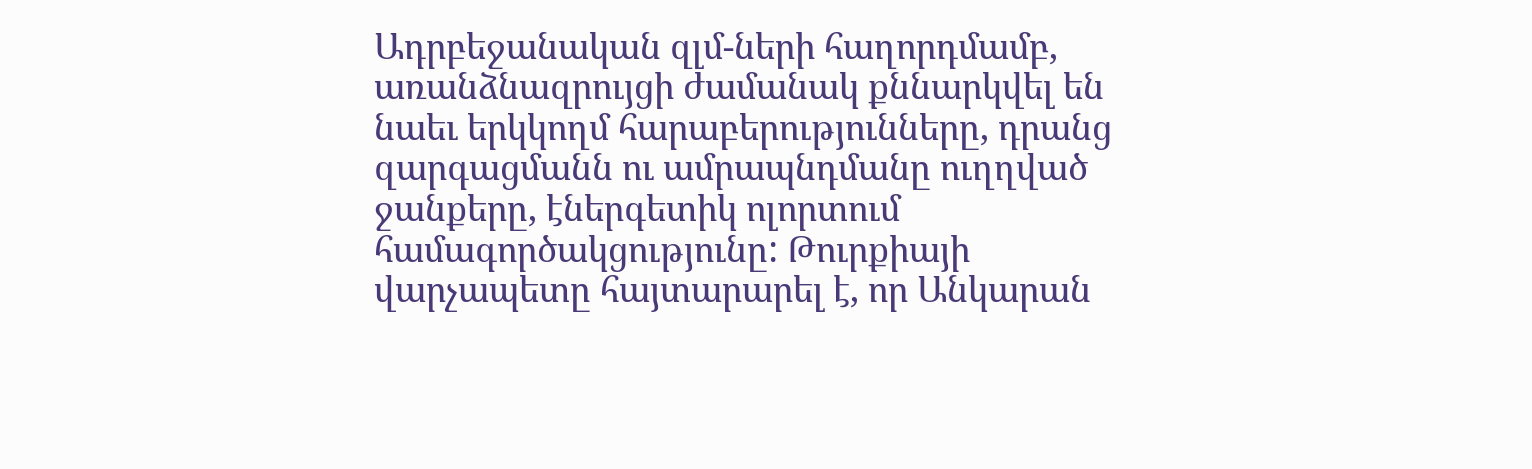Ադրբեջանական զլմ-ների հաղորդմամբ, առանձնազրույցի ժամանակ քննարկվել են նաեւ երկկողմ հարաբերությունները, դրանց զարգացմանն ու ամրապնդմանը ուղղված ջանքերը, էներգետիկ ոլորտում համագործակցությունը: Թուրքիայի վարչապետը հայտարարել է, որ Անկարան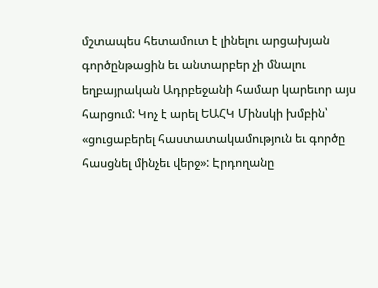մշտապես հետամուտ է լինելու արցախյան գործընթացին եւ անտարբեր չի մնալու եղբայրական Ադրբեջանի համար կարեւոր այս հարցում: Կոչ է արել ԵԱՀԿ Մինսկի խմբին՝ «ցուցաբերել հաստատակամություն եւ գործը հասցնել մինչեւ վերջ»: Էրդողանը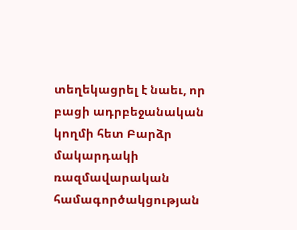տեղեկացրել է նաեւ, որ բացի ադրբեջանական կողմի հետ Բարձր մակարդակի ռազմավարական համագործակցության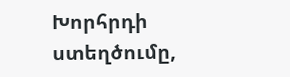Խորհրդի ստեղծումը,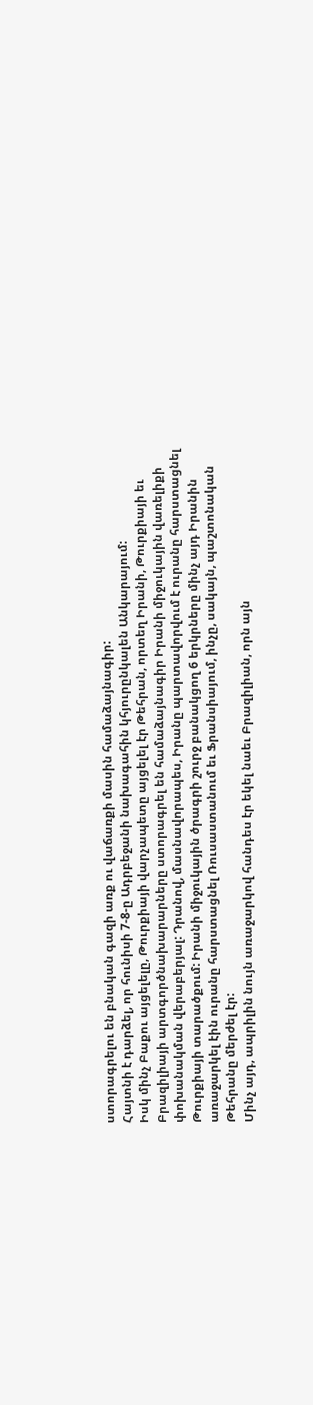ստորագրելու են բնական գազի առք ու վաճառքի մասին համաձայնագիր:
Հայտնի է դարձել, որ հունիսի 7-8-ը Ադրբեջանի նախագահին կհյուրընկալեն Անկարայում:
Իսկ մինչ Բաքու այցելելը, Թուրքիայի վարչապետը այցելել էր Թեհրան, որտեղ Իրանի, Թուրքիայի եւ Բրազիլիայի արտգործնախարարները ստորագրել են համաձայնագիր Իրանի միջուկային վառելիքի փոխանակման վերաբերյալ: Դրանով, մասնավորապես, Իրանը պարտավորվում է ուրանը հարստացնել Թուրքիայի տարածքում: Իրանի միջուկային ծրագրի շուրջ բանակցող 6 երկրները մինչ այդ Իրանին առաջարկել էին ուրանը հարստացնել Ռուսաստանում եւ Ֆրանսիայում, ինչը, սակայն, պաշտոնական Թեհրանը մերժել էր:
Մինչ այդ, ապրիլին նույն առաջարկով հանդես էր եկել նաեւ Բրազիլիան, որն այն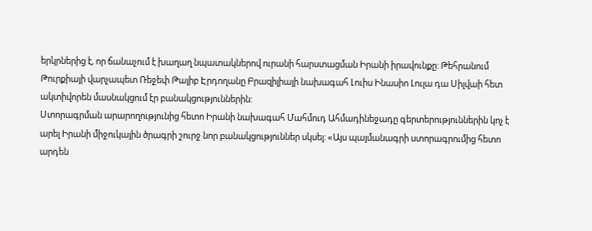երկրներից է, որ ճանաչում է խաղաղ նպատակներով ուրանի հարստացման Իրանի իրավունքը: Թեհրանում Թուրքիայի վարչապետ Ռեջեփ Թայիբ Էրդողանը Բրազիլիայի նախագահ Լուիս Ինասիո Լուլա դա Սիլվաի հետ ակտիվորեն մասնակցում էր բանակցություններին:
Ստորագրման արարողությունից հետո Իրանի նախագահ Մահմուդ Ահմադինեջադը գերտերություններին կոչ է արել Իրանի միջուկային ծրագրի շուրջ նոր բանակցություններ սկսել: «Այս պայմանագրի ստորագրումից հետո արդեն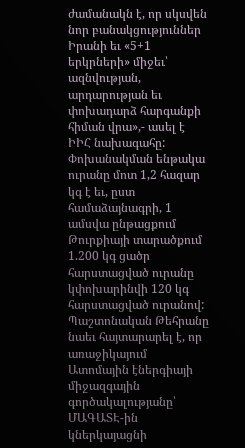ժամանակն է, որ սկսվեն նոր բանակցություններ Իրանի եւ «5+1 երկրների» միջեւ՝ ազնվության, արդարության եւ փոխադարձ հարգանքի հիման վրա»,- ասել է ԻԻՀ նախագահը:
Փոխանակման ենթակա ուրանը մոտ 1,2 հազար կգ է եւ, ըստ համաձայնագրի, 1 ամսվա ընթացքում Թուրքիայի տարածքում 1.200 կգ ցածր հարստացված ուրանը կփոխարինվի 120 կգ հարստացված ուրանով: Պաշտոնական Թեհրանը նաեւ հայտարարել է, որ առաջիկայում Ատոմային էներգիայի միջազգային գործակալությանը՝ ՄԱԳԱՏԷ-ին կներկայացնի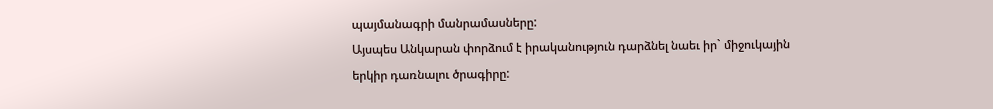պայմանագրի մանրամասները:
Այսպես Անկարան փորձում է իրականություն դարձնել նաեւ իր` միջուկային
երկիր դառնալու ծրագիրը: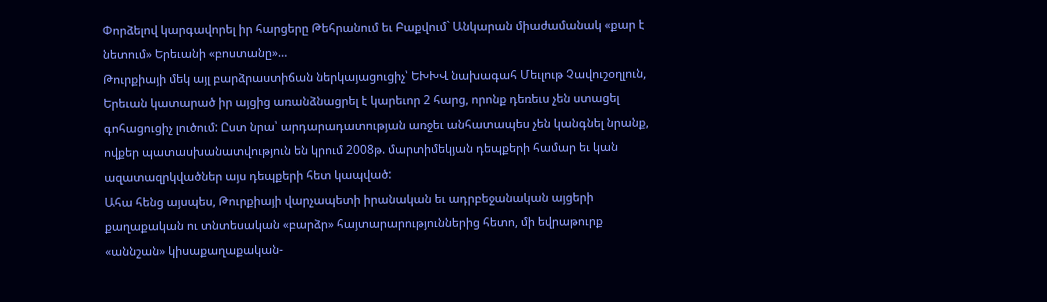Փորձելով կարգավորել իր հարցերը Թեհրանում եւ Բաքվում` Անկարան միաժամանակ «քար է նետում» Երեւանի «բոստանը»…
Թուրքիայի մեկ այլ բարձրաստիճան ներկայացուցիչ՝ ԵԽԽՎ նախագահ Մեւլութ Չավուշօղլուն, Երեւան կատարած իր այցից առանձնացրել է կարեւոր 2 հարց, որոնք դեռեւս չեն ստացել գոհացուցիչ լուծում: Ըստ նրա՝ արդարադատության առջեւ անհատապես չեն կանգնել նրանք, ովքեր պատասխանատվություն են կրում 2008թ. մարտիմեկյան դեպքերի համար եւ կան ազատազրկվածներ այս դեպքերի հետ կապված:
Ահա հենց այսպես, Թուրքիայի վարչապետի իրանական եւ ադրբեջանական այցերի քաղաքական ու տնտեսական «բարձր» հայտարարություններից հետո, մի եվրաթուրք «աննշան» կիսաքաղաքական-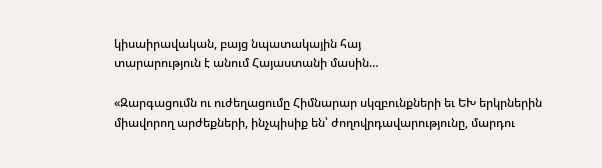կիսաիրավական, բայց նպատակային հայ
տարարություն է անում Հայաստանի մասին…

«Զարգացումն ու ուժեղացումը Հիմնարար սկզբունքների եւ ԵԽ երկրներին միավորող արժեքների, ինչպիսիք են՝ ժողովրդավարությունը, մարդու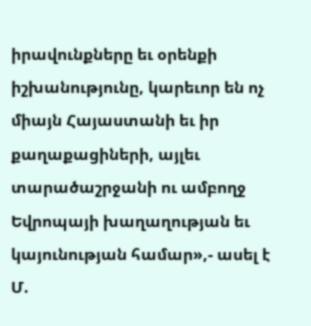իրավունքները եւ օրենքի իշխանությունը, կարեւոր են ոչ միայն Հայաստանի եւ իր քաղաքացիների, այլեւ տարածաշրջանի ու ամբողջ Եվրոպայի խաղաղության եւ կայունության համար»,- ասել է Մ.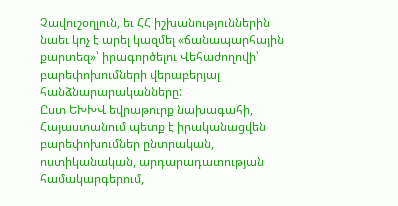Չավուշօղլուն, եւ ՀՀ իշխանություններին նաեւ կոչ է արել կազմել «ճանապարհային քարտեզ»՝ իրագործելու Վեհաժողովի՝ բարեփոխումների վերաբերյալ հանձնարարականները:
Ըստ ԵԽԽՎ եվրաթուրք նախագահի, Հայաստանում պետք է իրականացվեն բարեփոխումներ ընտրական, ոստիկանական, արդարադատության համակարգերում,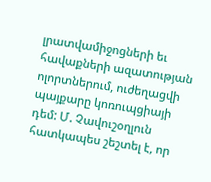լրատվամիջոցների եւ հավաքների ազատության ոլորտներում, ուժեղացվի պայքարը կոռուպցիայի դեմ: Մ. Չավուշօղլուն հատկապես շեշտել է, որ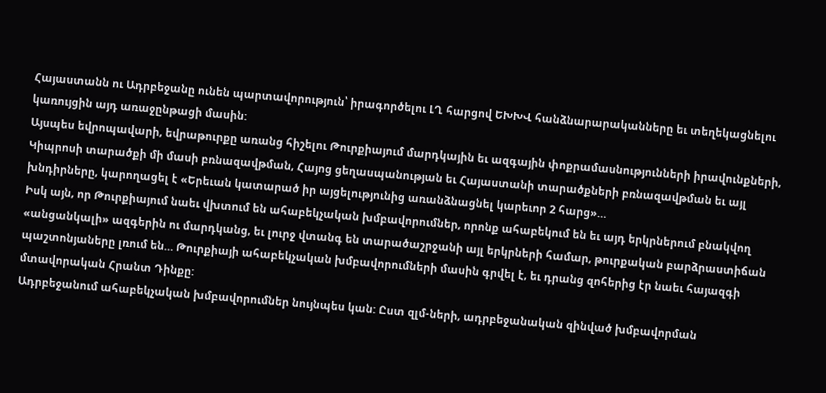Հայաստանն ու Ադրբեջանը ունեն պարտավորություն՝ իրագործելու ԼՂ հարցով ԵԽԽՎ հանձնարարականները եւ տեղեկացնելու կառույցին այդ առաջընթացի մասին:
Այսպես եվրոպավարի, եվրաթուրքը առանց հիշելու Թուրքիայում մարդկային եւ ազգային փոքրամասնությունների իրավունքների, Կիպրոսի տարածքի մի մասի բռնազավթման, Հայոց ցեղասպանության եւ Հայաստանի տարածքների բռնազավթման եւ այլ խնդիրները, կարողացել է «Երեւան կատարած իր այցելությունից առանձնացնել կարեւոր 2 հարց»…
Իսկ այն, որ Թուրքիայում նաեւ վխտում են ահաբեկչական խմբավորումներ, որոնք ահաբեկում են եւ այդ երկրներում բնակվող «անցանկալի» ազգերին ու մարդկանց, եւ լուրջ վտանգ են տարածաշրջանի այլ երկրների համար, թուրքական բարձրաստիճան պաշտոնյաները լռում են… Թուրքիայի ահաբեկչական խմբավորումների մասին գրվել է, եւ դրանց զոհերից էր նաեւ հայազգի մտավորական Հրանտ Դինքը:
Ադրբեջանում ահաբեկչական խմբավորումներ նույնպես կան: Ըստ զլմ-ների, ադրբեջանական զինված խմբավորման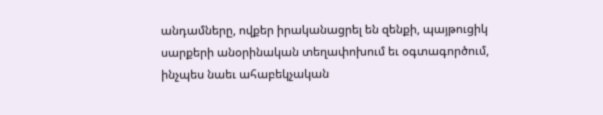անդամները, ովքեր իրականացրել են զենքի, պայթուցիկ սարքերի անօրինական տեղափոխում եւ օգտագործում, ինչպես նաեւ ահաբեկչական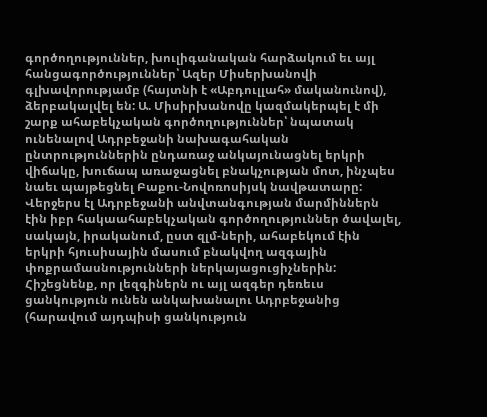գործողություններ, խուլիգանական հարձակում եւ այլ հանցագործություններ՝ Ազեր Միսերխանովի գլխավորությամբ (հայտնի է «Աբդուլլահ» մականունով), ձերբակալվել են: Ա. Միսիրխանովը կազմակերպել է մի շարք ահաբեկչական գործողություններ՝ նպատակ ունենալով Ադրբեջանի նախագահական ընտրություններին ընդառաջ անկայունացնել երկրի վիճակը, խուճապ առաջացնել բնակչության մոտ, ինչպես նաեւ պայթեցնել Բաքու-Նովոռոսիյսկ նավթատարը:
Վերջերս էլ Ադրբեջանի անվտանգության մարմիններն էին իբր հակաահաբեկչական գործողություններ ծավալել, սակայն, իրականում, ըստ զլմ-ների, ահաբեկում էին երկրի հյուսիսային մասում բնակվող ազգային փոքրամասնությունների ներկայացուցիչներին: Հիշեցնենք, որ լեզգիներն ու այլ ազգեր դեռեւս ցանկություն ունեն անկախանալու Ադրբեջանից (հարավում այդպիսի ցանկություն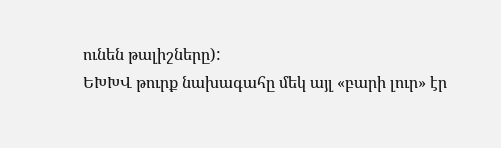ունեն թալիշները):
ԵԽԽՎ թուրք նախագահը մեկ այլ «բարի լուր» էր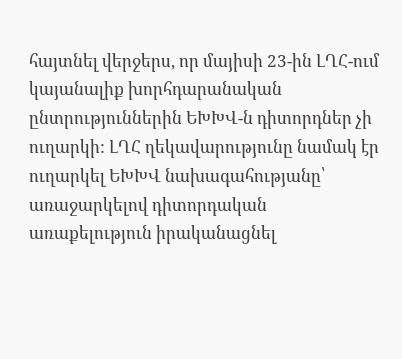հայտնել վերջերս, որ մայիսի 23-ին ԼՂՀ-ում կայանալիք խորհդարանական ընտրություններին ԵԽԽՎ-ն դիտորդներ չի ուղարկի: ԼՂՀ ղեկավարությունը նամակ էր ուղարկել ԵԽԽՎ նախագահությանը՝ առաջարկելով դիտորդական առաքելություն իրականացնել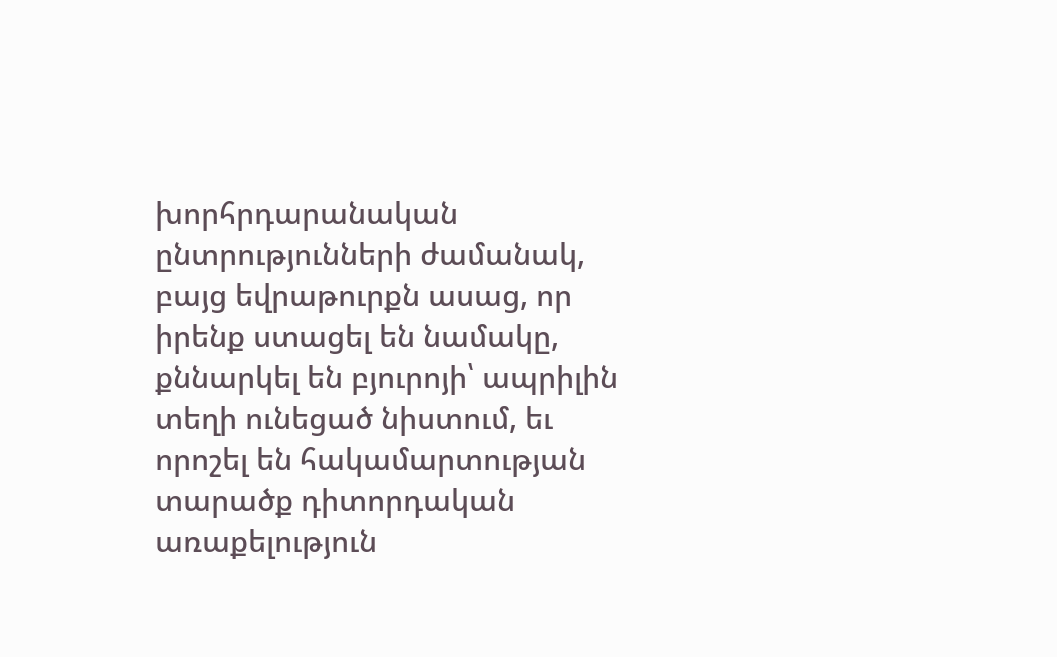խորհրդարանական ընտրությունների ժամանակ, բայց եվրաթուրքն ասաց, որ իրենք ստացել են նամակը, քննարկել են բյուրոյի՝ ապրիլին տեղի ունեցած նիստում, եւ որոշել են հակամարտության տարածք դիտորդական առաքելություն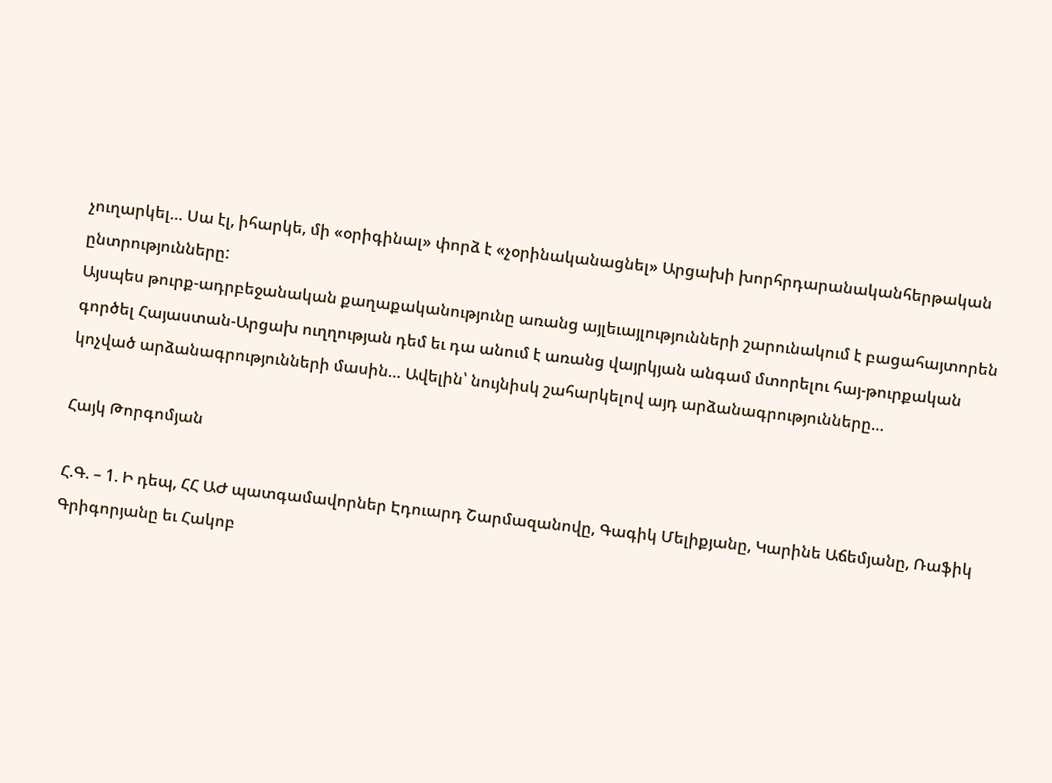չուղարկել… Սա էլ, իհարկե, մի «օրիգինալ» փորձ է «չօրինականացնել» Արցախի խորհրդարանականհերթական ընտրությունները:
Այսպես թուրք-ադրբեջանական քաղաքականությունը առանց այլեւայլությունների շարունակում է բացահայտորեն գործել Հայաստան-Արցախ ուղղության դեմ եւ դա անում է առանց վայրկյան անգամ մտորելու հայ-թուրքական կոչված արձանագրությունների մասին… Ավելին՝ նույնիսկ շահարկելով այդ արձանագրությունները…

Հայկ Թորգոմյան

Հ.Գ. – 1. Ի դեպ, ՀՀ ԱԺ պատգամավորներ Էդուարդ Շարմազանովը, Գագիկ Մելիքյանը, Կարինե Աճեմյանը, Ռաֆիկ Գրիգորյանը եւ Հակոբ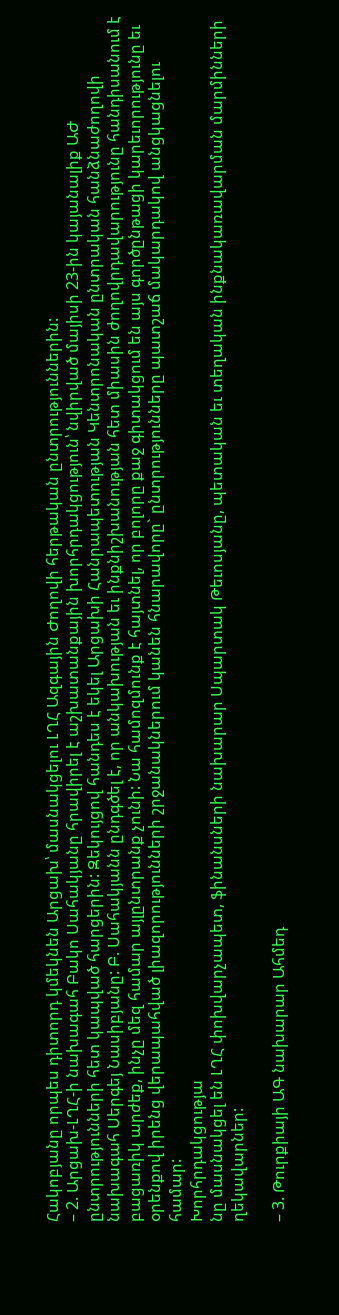Հակոբյանը որպես դիտորդ կմեկնեն Արցախ՝ մասնակցելու ԼՂՀ Ազգային Ժողովի հերթական ընտրություններին:
– 2. Արցախ-ԼՂՀ-ի նախագահ Բակո Սահակյանը հրավիրել է աշխատանքային խորհրդակցություն՝ նվիրված մայիսի 23-ին կայանալիք ԱԺ ընտրությունների հետ կապված հարցերին: Զեկույցով հանդես է եկել Արցախի Հանրապետության Կենտրոնական ընտրական հանձնաժողովի նախագահ Սերգեյ Նասիբյանը: Բ. Սահակյանն ընդգծել է, որ անկախության եւ ինքնիշխանության հետ միասին ժողովրդավարությունը հանդիսանում է բացառիկ արժեք, ինչը մեզ համար այլընտրանք չունի: Նա համոզմունք է հայտնել, որ բոլորը քաջ գիտակցում են այս գործընթացի կարեւորությունը եւ օրենքով իրենց վերապահված լիազորությունների շրջանակներում կանեն հնարավորը` ընտրությունները պատշաճ մակարդակով անցկացնելու համար:
Խորհրդակցությա
նը մասնակցել են ԼՂՀ փոխվարչապետ, ֆինանսների նախարար Սպարտակ Թեւոսյանը, պետական եւ տեղական ինքնակառավարման մարմինների ղեկավարներ:

– 3. Թուրքիայի ԱԳ նախարար Ահմեդ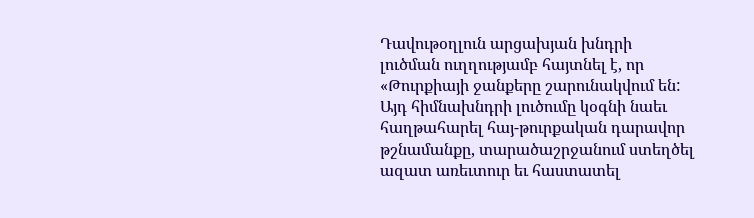Դավութօղլուն արցախյան խնդրի լուծման ուղղությամբ հայտնել է, որ «Թուրքիայի ջանքերը շարունակվում են: Այդ հիմնախնդրի լուծումը կօգնի նաեւ հաղթահարել հայ-թուրքական դարավոր թշնամանքը, տարածաշրջանում ստեղծել ազատ առեւտուր եւ հաստատել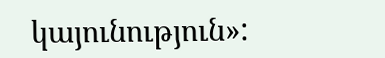կայունություն»: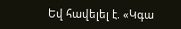Եվ հավելել է. «Կգա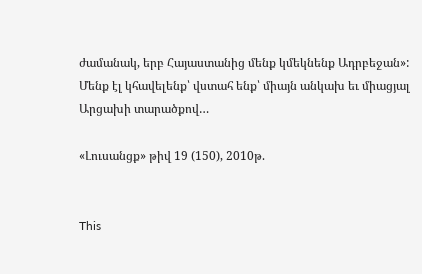ժամանակ, երբ Հայաստանից մենք կմեկնենք Ադրբեջան»:
Մենք էլ կհավելենք՝ վստահ ենք՝ միայն անկախ եւ միացյալ Արցախի տարածքով…

«Լուսանցք» թիվ 19 (150), 2010թ.


This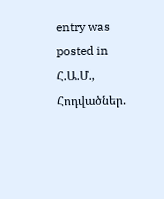entry was posted in Հ.Ա.Մ., Հոդվածներ.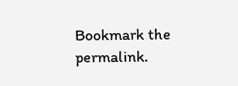Bookmark the permalink.